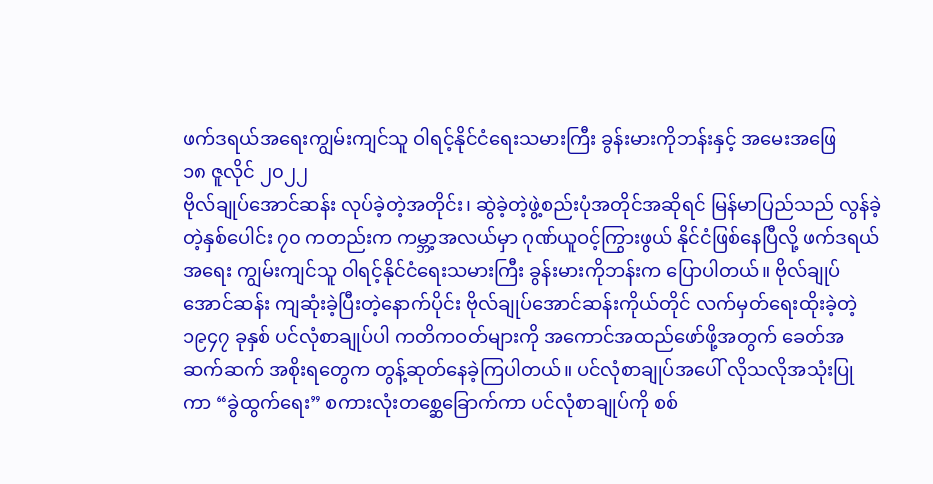ဖက်ဒရယ်အရေးကျွမ်းကျင်သူ ဝါရင့်နိုင်ငံရေးသမားကြီး ခွန်းမားကိုဘန်းနှင့် အမေးအဖြေ
၁၈ ဇူလိုင် ၂၀၂၂
ဗိုလ်ချုပ်အောင်ဆန်း လုပ်ခဲ့တဲ့အတိုင်း၊ ဆွဲခဲ့တဲ့ဖွဲ့စည်းပုံအတိုင်အဆိုရင် မြန်မာပြည်သည် လွန်ခဲ့တဲ့နှစ်ပေါင်း ၇၀ ကတည်းက ကမ္ဘာ့အလယ်မှာ ဂုဏ်ယူဝင့်ကြွားဖွယ် နိုင်ငံဖြစ်နေပြီလို့ ဖက်ဒရယ်အရေး ကျွမ်းကျင်သူ ဝါရင့်နိုင်ငံရေးသမားကြီး ခွန်းမားကိုဘန်းက ပြောပါတယ်။ ဗိုလ်ချုပ်အောင်ဆန်း ကျဆုံးခဲ့ပြီးတဲ့နောက်ပိုင်း ဗိုလ်ချုပ်အောင်ဆန်းကိုယ်တိုင် လက်မှတ်ရေးထိုးခဲ့တဲ့ ၁၉၄၇ ခုနှစ် ပင်လုံစာချုပ်ပါ ကတိကဝတ်များကို အကောင်အထည်ဖော်ဖို့အတွက် ခေတ်အဆက်ဆက် အစိုးရတွေက တွန့်ဆုတ်နေခဲ့ကြပါတယ်။ ပင်လုံစာချုပ်အပေါ် လိုသလိုအသုံးပြုကာ “ခွဲထွက်ရေး” စကားလုံးတစ္ဆေခြောက်ကာ ပင်လုံစာချုပ်ကို စစ်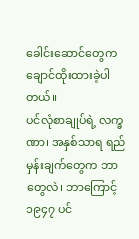ခေါင်းဆောင်တွေက ချောင်ထိုးထားခဲ့ပါတယ်။
ပင်လုံစာချုပ်ရဲ့ လက္ခဏာ၊ အနှစ်သာရ ရည်မှန်းချက်တွေက ဘာတွေလဲ၊ ဘာကြောင့် ၁၉၄၇ ပင်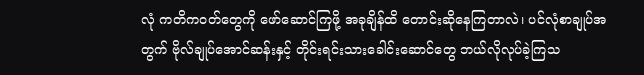လုံ ကတိကဝတ်တွေကို ဖော်ဆောင်ကြဖို့ အခုချိန်ထိ တောင်းဆိုနေကြတာလဲ၊ ပင်လုံစာချုပ်အတွက် ဗိုလ်ချုပ်အောင်ဆန်းနှင့် တိုင်းရင်းသားခေါင်းဆောင်တွေ ဘယ်လိုလုပ်ခဲ့ကြသ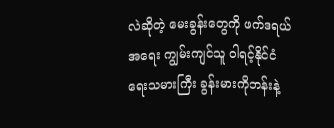လဲဆိုတဲ့ မေးခွန်းတွေကို ဖက်ဒရယ်အရေး ကျွမ်းကျင်သူ ဝါရင့်နိုင်ငံရေးသမားကြီး ခွန်းမားကိုဘန်းနဲ့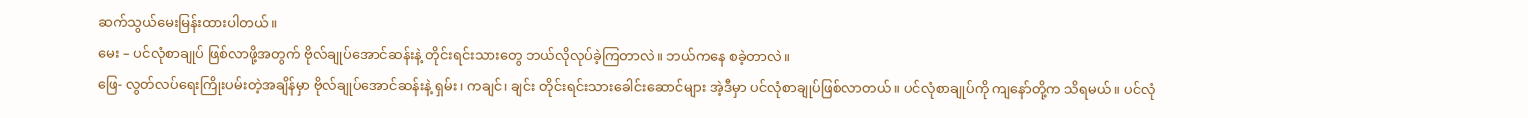ဆက်သွယ်မေးမြန်းထားပါတယ်။
မေး – ပင်လုံစာချုပ် ဖြစ်လာဖို့အတွက် ဗိုလ်ချုပ်အောင်ဆန်းနဲ့ တိုင်းရင်းသားတွေ ဘယ်လိုလုပ်ခဲ့ကြတာလဲ။ ဘယ်ကနေ စခဲ့တာလဲ။
ဖြေ- လွတ်လပ်ရေးကြိုးပမ်းတဲ့အချိန်မှာ ဗိုလ်ချုပ်အောင်ဆန်းနဲ့ ရှမ်း၊ ကချင်၊ ချင်း တိုင်းရင်းသားခေါင်းဆောင်များ အဲ့ဒီမှာ ပင်လုံစာချုပ်ဖြစ်လာတယ်။ ပင်လုံစာချုပ်ကို ကျနော်တို့က သိရမယ်။ ပင်လုံ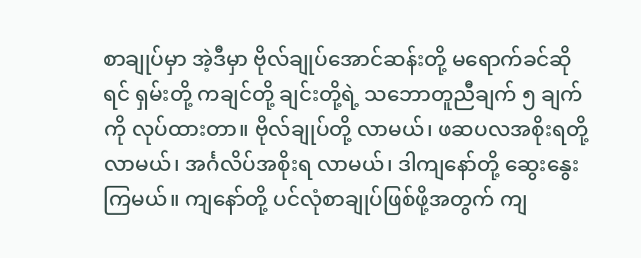စာချုပ်မှာ အဲ့ဒီမှာ ဗိုလ်ချုပ်အောင်ဆန်းတို့ မရောက်ခင်ဆိုရင် ရှမ်းတို့ ကချင်တို့ ချင်းတို့ရဲ့ သဘောတူညီချက် ၅ ချက်ကို လုပ်ထားတာ။ ဗိုလ်ချုပ်တို့ လာမယ်၊ ဖဆပလအစိုးရတို့ လာမယ်၊ အင်္ဂလိပ်အစိုးရ လာမယ်၊ ဒါကျနော်တို့ ဆွေးနွေးကြမယ်။ ကျနော်တို့ ပင်လုံစာချုပ်ဖြစ်ဖို့အတွက် ကျ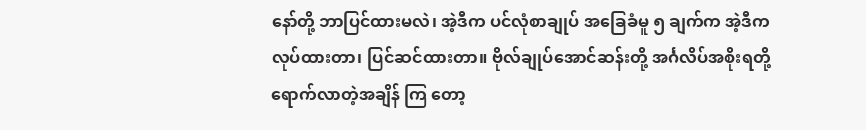နော်တို့ ဘာပြင်ထားမလဲ၊ အဲ့ဒီက ပင်လုံစာချုပ် အခြေခံမူ ၅ ချက်က အဲ့ဒီက လုပ်ထားတာ၊ ပြင်ဆင်ထားတာ။ ဗိုလ်ချုပ်အောင်ဆန်းတို့ အင်္ဂလိပ်အစိုးရတို့ ရောက်လာတဲ့အချိန် ကြ တော့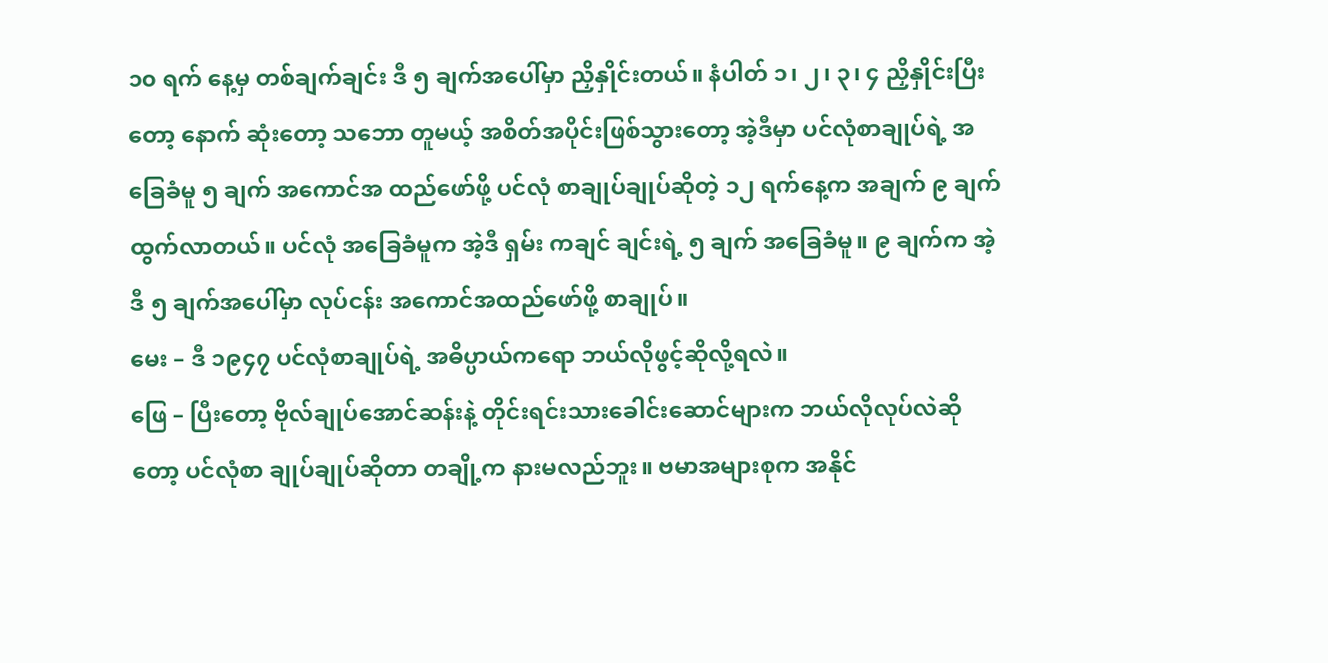၁၀ ရက် နေ့မှ တစ်ချက်ချင်း ဒီ ၅ ချက်အပေါ်မှာ ညှိနှိုင်းတယ်။ နံပါတ် ၁၊ ၂၊ ၃၊ ၄ ညှိနှိုင်းပြီးတော့ နောက် ဆုံးတော့ သဘော တူမယ့် အစိတ်အပိုင်းဖြစ်သွားတော့ အဲ့ဒီမှာ ပင်လုံစာချုပ်ရဲ့ အခြေခံမူ ၅ ချက် အကောင်အ ထည်ဖော်ဖို့ ပင်လုံ စာချုပ်ချုပ်ဆိုတဲ့ ၁၂ ရက်နေ့က အချက် ၉ ချက်ထွက်လာတယ်။ ပင်လုံ အခြေခံမူက အဲ့ဒီ ရှမ်း ကချင် ချင်းရဲ့ ၅ ချက် အခြေခံမူ။ ၉ ချက်က အဲ့ဒီ ၅ ချက်အပေါ်မှာ လုပ်ငန်း အကောင်အထည်ဖော်ဖို့ စာချုပ်။
မေး – ဒီ ၁၉၄၇ ပင်လုံစာချုပ်ရဲ့ အဓိပ္ပာယ်ကရော ဘယ်လိုဖွင့်ဆိုလို့ရလဲ။
ဖြေ – ပြီးတော့ ဗိုလ်ချုပ်အောင်ဆန်းနဲ့ တိုင်းရင်းသားခေါင်းဆောင်များက ဘယ်လိုလုပ်လဲဆိုတော့ ပင်လုံစာ ချုပ်ချုပ်ဆိုတာ တချို့က နားမလည်ဘူး။ ဗမာအများစုက အနိုင်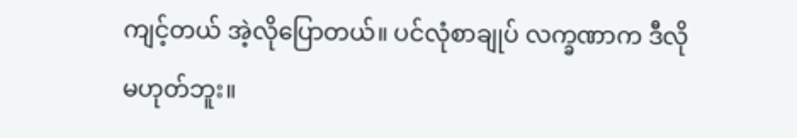ကျင့်တယ် အဲ့လိုပြောတယ်။ ပင်လုံစာချုပ် လက္ခဏာက ဒီလိုမဟုတ်ဘူး။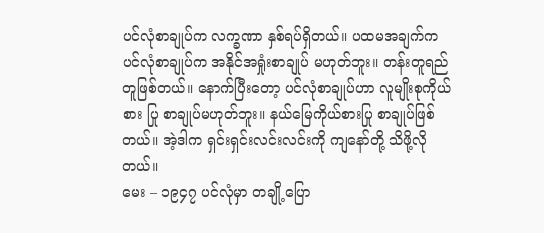ပင်လုံစာချုပ်က လက္ခဏာ နှစ်ရပ်ရှိတယ်။ ပထမအချက်က ပင်လုံစာချုပ်က အနိုင်အရှုံးစာချုပ် မဟုတ်ဘူး။ တန်းတူရည်တူဖြစ်တယ်။ နောက်ပြီးတော့ ပင်လုံစာချုပ်ဟာ လူမျိုးစုကိုယ်စား ပြု စာချုပ်မဟုတ်ဘူး။ နယ်မြေကိုယ်စားပြု စာချုပ်ဖြစ်တယ်။ အဲ့ဒါက ရှင်းရှင်းလင်းလင်းကို ကျနော်တို့ သိဖို့လို တယ်။
မေး – ၁၉၄၇ ပင်လုံမှာ တချို့ပြော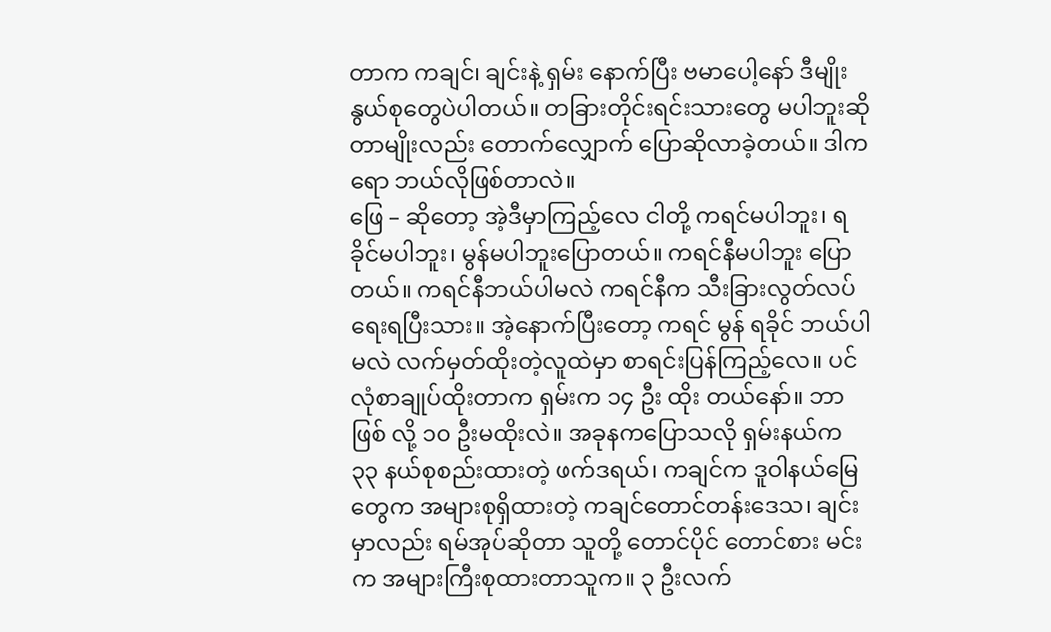တာက ကချင်၊ ချင်းနဲ့ ရှမ်း နောက်ပြီး ဗမာပေါ့နော် ဒီမျိုးနွယ်စုတွေပဲပါတယ်။ တခြားတိုင်းရင်းသားတွေ မပါဘူးဆိုတာမျိုးလည်း တောက်လျှောက် ပြောဆိုလာခဲ့တယ်။ ဒါကရော ဘယ်လိုဖြစ်တာလဲ။
ဖြေ – ဆိုတော့ အဲ့ဒီမှာကြည့်လေ ငါတို့ ကရင်မပါဘူး၊ ရခိုင်မပါဘူး၊ မွန်မပါဘူးပြောတယ်။ ကရင်နီမပါဘူး ပြောတယ်။ ကရင်နီဘယ်ပါမလဲ ကရင်နီက သီးခြားလွတ်လပ်ရေးရပြီးသား။ အဲ့နောက်ပြီးတော့ ကရင် မွန် ရခိုင် ဘယ်ပါမလဲ လက်မှတ်ထိုးတဲ့လူထဲမှာ စာရင်းပြန်ကြည့်လေ။ ပင်လုံစာချုပ်ထိုးတာက ရှမ်းက ၁၄ ဦး ထိုး တယ်နော်။ ဘာဖြစ် လို့ ၁၀ ဦးမထိုးလဲ။ အခုနကပြောသလို ရှမ်းနယ်က ၃၃ နယ်စုစည်းထားတဲ့ ဖက်ဒရယ်၊ ကချင်က ဒူဝါနယ်မြေ တွေက အများစုရှိထားတဲ့ ကချင်တောင်တန်းဒေသ၊ ချင်းမှာလည်း ရမ်အုပ်ဆိုတာ သူတို့ တောင်ပိုင် တောင်စား မင်းက အများကြီးစုထားတာသူက။ ၃ ဦးလက်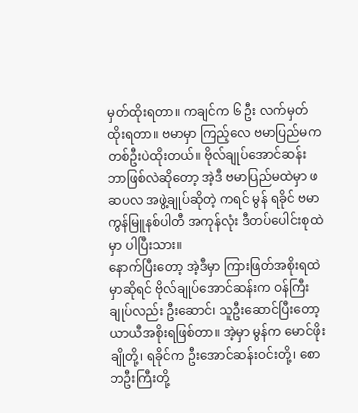မှတ်ထိုးရတာ။ ကချင်က ၆ ဦး လက်မှတ် ထိုးရတာ။ ဗမာမှာ ကြည့်လေ ဗမာပြည်မက တစ်ဦးပဲထိုးတယ်။ ဗိုလ်ချုပ်အောင်ဆန်း ဘာဖြစ်လဲဆိုတော့ အဲ့ဒီ ဗမာပြည်မထဲမှာ ဖဆပလ အဖွဲ့ချုပ်ဆိုတဲ့ ကရင် မွန် ရခိုင် ဗမာ ကွန်မြူနစ်ပါတီ အကုန်လုံး ဒီတပ်ပေါင်းစုထဲမှာ ပါပြီးသား။
နောက်ပြီးတော့ အဲ့ဒီမှာ ကြားဖြတ်အစိုးရထဲမှာဆိုရင် ဗိုလ်ချုပ်အောင်ဆန်းက ဝန်ကြီးချုပ်လည်း ဦးဆောင်၊ သူဦးဆောင်ပြီးတော့ ယာယီအစိုးရဖြစ်တာ။ အဲ့မှာ မွန်က မောင်ဖိုးချိုတို့၊ ရခိုင်က ဦးအောင်ဆန်းဝင်းတို့၊ စောဘဦးကြီးတို့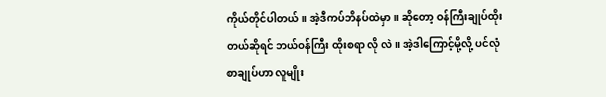ကိုယ်တိုင်ပါတယ်။ အဲ့ဒီကပ်ဘိနပ်ထဲမှာ။ ဆိုတော့ ဝန်ကြီးချုပ်ထိုးတယ်ဆိုရင် ဘယ်ဝန်ကြီး ထိုးစရာ လို လဲ။ အဲ့ဒါကြောင့်မို့လို့ ပင်လုံစာချုပ်ဟာ လူမျိုး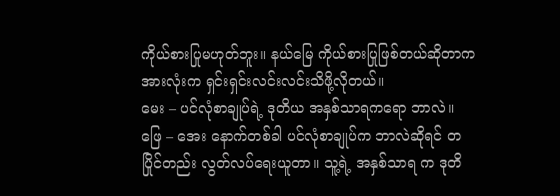ကိုယ်စားပြုမဟုတ်ဘူး။ နယ်မြေ ကိုယ်စားပြုဖြစ်တယ်ဆိုတာက အားလုံးက ရှင်းရှင်းလင်းလင်းသိဖို့လိုတယ်။
မေး – ပင်လုံစာချုပ်ရဲ့ ဒုတိယ အနှစ်သာရကရော ဘာလဲ။
ဖြေ – အေး နောက်တစ်ခါ ပင်လုံစာချုပ်က ဘာလဲဆိုရင် တပြိုင်တည်း လွတ်လပ်ရေးယူတာ။ သူ့ရဲ့ အနှစ်သာရ က ဒုတိ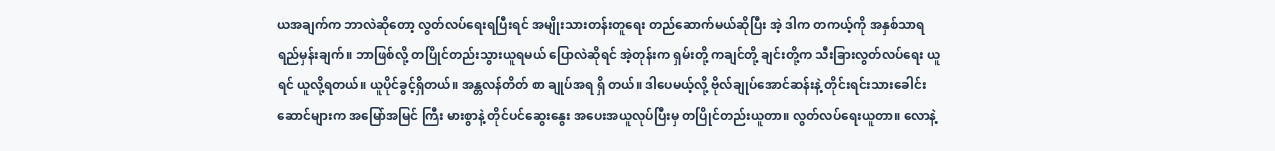ယအချက်က ဘာလဲဆိုတော့ လွတ်လပ်ရေးရပြီးရင် အမျိုးသားတန်းတူရေး တည်ဆောက်မယ်ဆိုပြီး အဲ့ ဒါက တကယ့်ကို အနှစ်သာရ ရည်မှန်းချက်။ ဘာဖြစ်လို့ တပြိုင်တည်းသွားယူရမယ် ပြောလဲဆိုရင် အဲ့တုန်းက ရှမ်းတို့ ကချင်တို့ ချင်းတို့က သီးခြားလွတ်လပ်ရေး ယူရင် ယူလို့ရတယ်။ ယူပိုင်ခွင့်ရှိတယ်။ အန္တလန်တိတ် စာ ချုပ်အရ ရှိ တယ်။ ဒါပေမယ့်လို့ ဗိုလ်ချုပ်အောင်ဆန်းနဲ့ တိုင်းရင်းသားခေါင်းဆောင်များက အမြော်အမြင် ကြီး မားစွာနဲ့ တိုင်ပင်ဆွေးနွေး အပေးအယူလုပ်ပြီးမှ တပြိုင်တည်းယူတာ။ လွတ်လပ်ရေးယူတာ။ လောနဲ့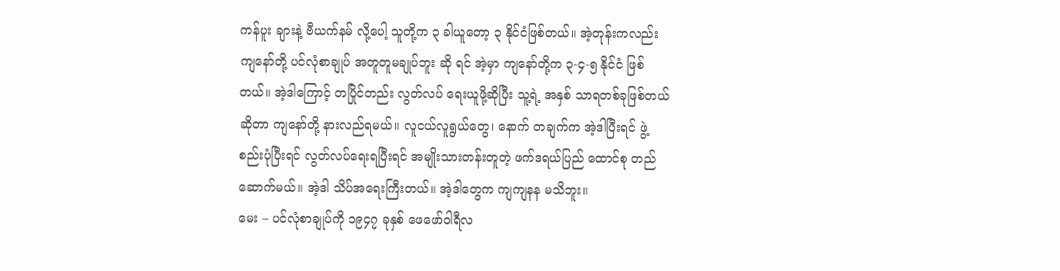ကန်ပူး ချားနဲ့ ဗီယက်နမ် လို့ပေါ့ သူတို့က ၃ ခါယူတော့ ၃ နိုင်ငံဖြစ်တယ်။ အဲ့တုန်းကလည်း ကျနော်တို့ ပင်လုံစာချုပ် အတူတူမချုပ်ဘူး ဆို ရင် အဲ့မှာ ကျနော်တို့က ၃-၄-၅ နိုင်ငံ ဖြစ်တယ်။ အဲ့ဒါကြောင့် တပြိုင်တည်း လွတ်လပ် ရေးယူဖို့ဆိုပြီး သူ့ရဲ့ အနှစ် သာရတစ်ခုဖြစ်တယ်ဆိုတာ ကျနော်တို့ နားလည်ရမယ်။ လူငယ်လူရွယ်တွေ၊ နောက် တချက်က အဲ့ဒါပြီးရင် ဖွဲ့ စည်းပုံပြီးရင် လွတ်လပ်ရေးရပြီးရင် အမျိုးသားတန်းတူတဲ့ ဖက်ဒရယ်ပြည် ထောင်စု တည်ဆောက်မယ်။ အဲ့ဒါ သိပ်အရေးကြီးတယ်။ အဲ့ဒါတွေက ကျကျနန မသိဘူး။
မေး – ပင်လုံစာချုပ်ကို ၁၉၄၇ ခုနှစ် ဖေဖော်ဝါရီလ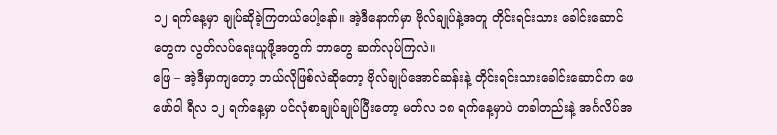၁၂ ရက်နေ့မှာ ချုပ်ဆိုခဲ့ကြတယ်ပေါ့နော်။ အဲ့ဒီနောက်မှာ ဗိုလ်ချုပ်နဲ့အတူ တိုင်းရင်းသား ခေါင်းဆောင်တွေက လွတ်လပ်ရေးယူဖို့အတွက် ဘာတွေ ဆက်လုပ်ကြလဲ။
ဖြေ – အဲ့ဒီမှာကျတော့ ဘယ်လိုဖြစ်လဲဆိုတော့ ဗိုလ်ချုပ်အောင်ဆန်းနဲ့ တိုင်းရင်းသားခေါင်းဆောင်က ဖေဖော်ဝါ ရီလ ၁၂ ရက်နေ့မှာ ပင်လုံစာချုပ်ချုပ်ပြီးတော့ မတ်လ ၁၈ ရက်နေ့မှာပဲ တခါတည်းနဲ့ အင်္ဂလိပ်အ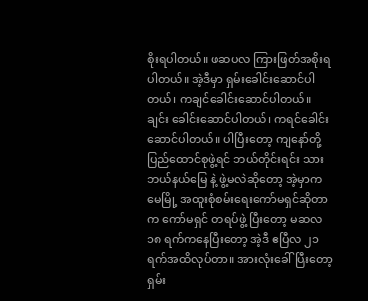စိုးရပါတယ်။ ဖဆပလ ကြားဖြတ်အစိုးရပါတယ်။ အဲ့ဒီမှာ ရှမ်းခေါင်းဆောင်ပါတယ်၊ ကချင်ခေါင်းဆောင်ပါတယ်။ ချင်း ခေါင်းဆောင်ပါတယ်၊ ကရင်ခေါင်းဆောင်ပါတယ်။ ပါပြီးတော့ ကျနော်တို့ ပြည်ထောင်စုဖွဲ့ရင် ဘယ်တိုင်းရင်း သား ဘယ်နယ်မြေ နဲ့ ဖွဲ့မလဲဆိုတော့ အဲ့မှာက မေမြို့ အထူးစုံစမ်းရေးကော်မရှင်ဆိုတာက ကော်မရှင် တရပ်ဖွဲ့ ပြီးတော့ မဆလ ၁၈ ရက်ကနေပြီးတော့ အဲ့ဒီ ဧပြီလ ၂၁ ရက်အထိလုပ်တာ။ အားလုံးခေါ်ပြီးတော့ ရှမ်း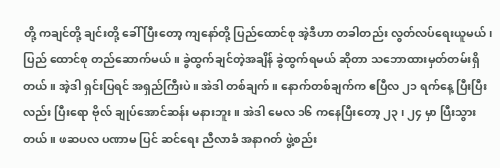တို့ ကချင်တို့ ချင်းတို့ ခေါ် ပြီးတော့ ကျနော်တို့ ပြည်ထောင်စု အဲ့ဒီဟာ တခါတည်း လွတ်လပ်ရေးယူမယ်၊ ပြည် ထောင်စု တည်ဆောက်မယ်။ ခွဲထွက်ချင်တဲ့အချိန် ခွဲထွက်ရမယ် ဆိုတာ သဘောထားမှတ်တမ်းရှိတယ်။ အဲ့ဒါ ရှင်းပြရင် အရှည်ကြီးပဲ။ အဲဒါ တစ်ချက်။ နောက်တစ်ချက်က ဧပြီလ ၂၁ ရက်နေ့ ပြီးပြီးလည်း ပြီးရော ဗိုလ် ချုပ်အောင်ဆန်း မနားဘူး။ အဲဒါ မေလ ၁၆ ကနေပြီးတော့ ၂၃ ၊ ၂၄ မှာ ပြီးသွားတယ်။ ဖဆပလ ပဏာမ ပြင် ဆင်ရေး ညီလာခံ အနာဂတ် ဖွဲ့စည်း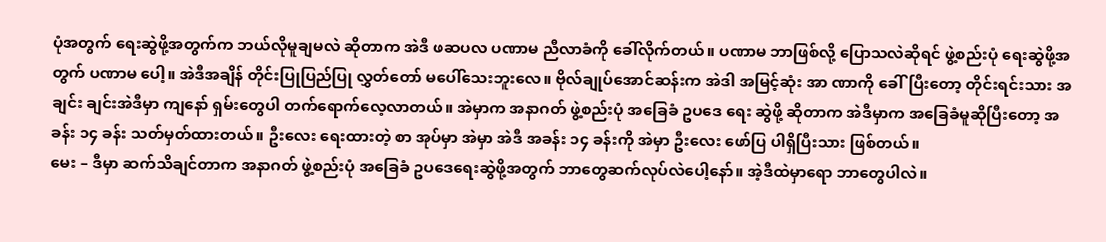ပုံအတွက် ရေးဆွဲဖို့အတွက်က ဘယ်လိုမူချမလဲ ဆိုတာက အဲဒီ ဖဆပလ ပဏာမ ညီလာခံကို ခေါ်လိုက်တယ်။ ပဏာမ ဘာဖြစ်လို့ ပြောသလဲဆိုရင် ဖွဲ့စည်းပုံ ရေးဆွဲဖို့အတွက် ပဏာမ ပေါ့။ အဲဒီအချိန် တိုင်းပြုပြည်ပြု လွှတ်တော် မပေါ်သေးဘူးလေ။ ဗိုလ်ချုပ်အောင်ဆန်းက အဲဒါ အမြင့်ဆုံး အာ ဏာကို ခေါ်ပြီးတော့ တိုင်းရင်းသား အချင်း ချင်းအဲဒီမှာ ကျနော် ရှမ်းတွေပါ တက်ရောက်လေ့လာတယ်။ အဲမှာက အနာဂတ် ဖွဲ့စည်းပုံ အခြေခံ ဥပဒေ ရေး ဆွဲဖို့ ဆိုတာက အဲဒီမှာက အခြေခံမူဆိုပြီးတော့ အခန်း ၁၄ ခန်း သတ်မှတ်ထားတယ်။ ဦးလေး ရေးထားတဲ့ စာ အုပ်မှာ အဲမှာ အဲဒီ အခန်း ၁၄ ခန်းကို အဲမှာ ဦးလေး ဖော်ပြ ပါရှိပြီးသား ဖြစ်တယ်။
မေး – ဒီမှာ ဆက်သိချင်တာက အနာဂတ် ဖွဲ့စည်းပုံ အခြေခံ ဥပဒေရေးဆွဲဖို့အတွက် ဘာတွေဆက်လုပ်လဲပေါ့နော်။ အဲ့ဒီထဲမှာရော ဘာတွေပါလဲ။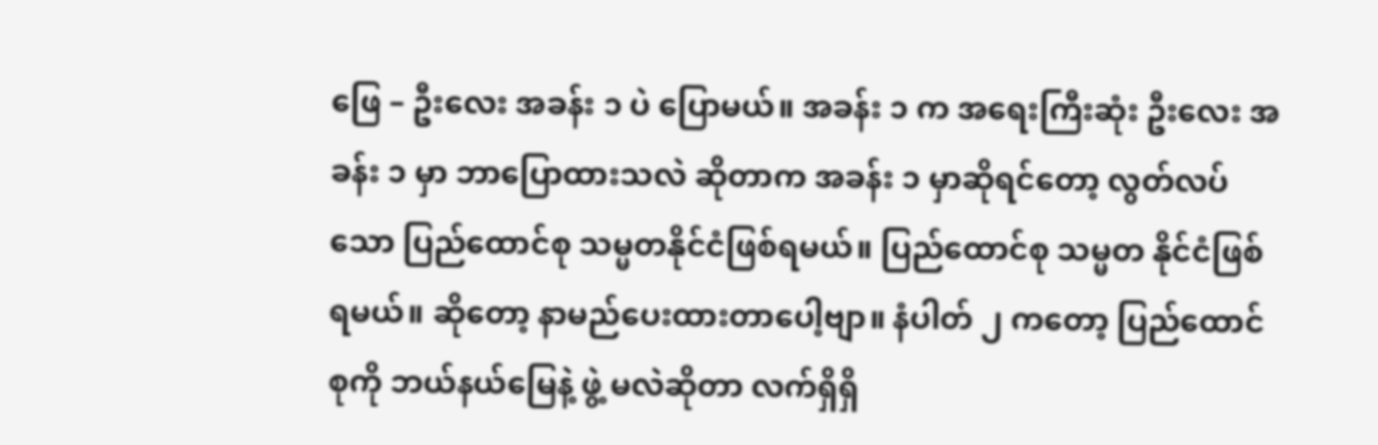ဖြေ – ဦးလေး အခန်း ၁ ပဲ ပြောမယ်။ အခန်း ၁ က အရေးကြီးဆုံး ဦးလေး အခန်း ၁ မှာ ဘာပြောထားသလဲ ဆိုတာက အခန်း ၁ မှာဆိုရင်တော့ လွတ်လပ်သော ပြည်ထောင်စု သမ္မတနိုင်ငံဖြစ်ရမယ်။ ပြည်ထောင်စု သမ္မတ နိုင်ငံဖြစ်ရမယ်။ ဆိုတော့ နာမည်ပေးထားတာပေါ့ဗျာ။ နံပါတ် ၂ ကတော့ ပြည်ထောင်စုကို ဘယ်နယ်မြေနဲ့ ဖွဲ့ မလဲဆိုတာ လက်ရှိရှိ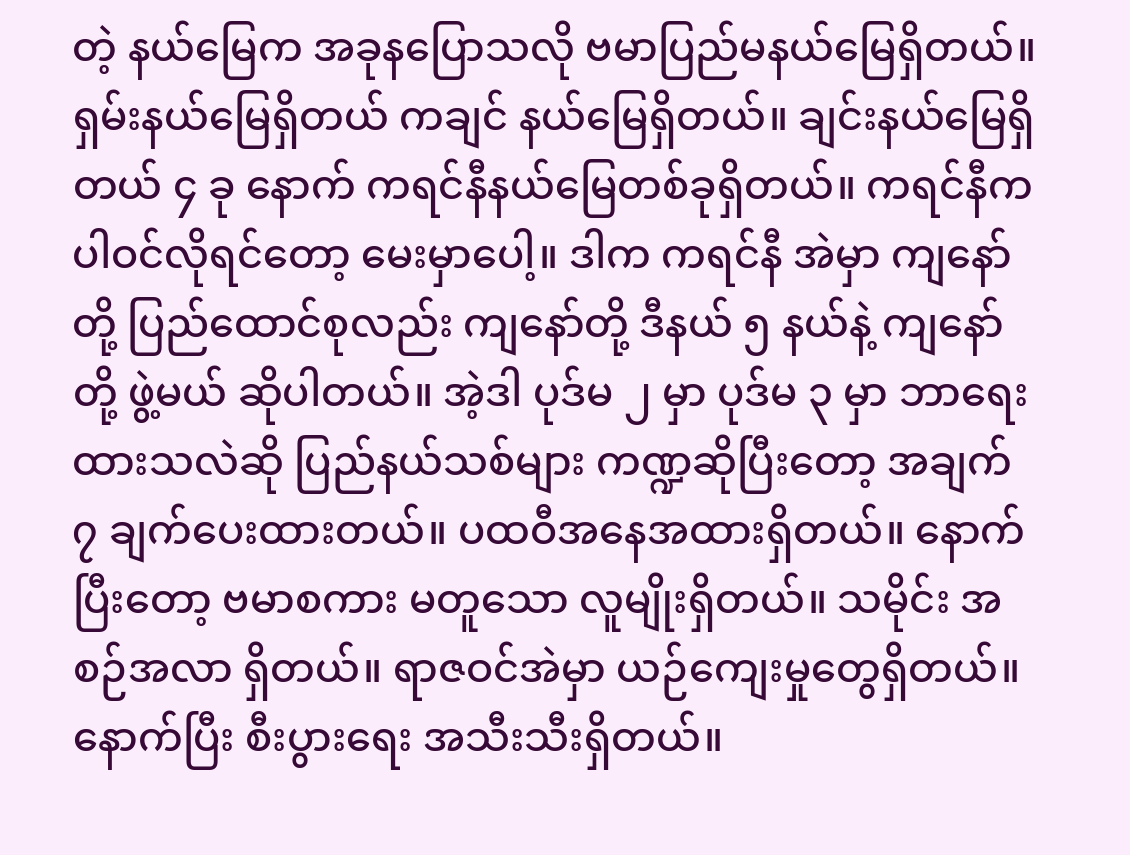တဲ့ နယ်မြေက အခုနပြောသလို ဗမာပြည်မနယ်မြေရှိတယ်။ ရှမ်းနယ်မြေရှိတယ် ကချင် နယ်မြေရှိတယ်။ ချင်းနယ်မြေရှိတယ် ၄ ခု နောက် ကရင်နီနယ်မြေတစ်ခုရှိတယ်။ ကရင်နီက ပါဝင်လိုရင်တော့ မေးမှာပေါ့။ ဒါက ကရင်နီ အဲမှာ ကျနော်တို့ ပြည်ထောင်စုလည်း ကျနော်တို့ ဒီနယ် ၅ နယ်နဲ့ ကျနော်တို့ ဖွဲ့မယ် ဆိုပါတယ်။ အဲ့ဒါ ပုဒ်မ ၂ မှာ ပုဒ်မ ၃ မှာ ဘာရေးထားသလဲဆို ပြည်နယ်သစ်များ ကဏ္ဍဆိုပြီးတော့ အချက် ၇ ချက်ပေးထားတယ်။ ပထဝီအနေအထားရှိတယ်။ နောက်ပြီးတော့ ဗမာစကား မတူသော လူမျိုးရှိတယ်။ သမိုင်း အစဉ်အလာ ရှိတယ်။ ရာဇဝင်အဲမှာ ယဉ်ကျေးမှုတွေရှိတယ်။ နောက်ပြီး စီးပွားရေး အသီးသီးရှိတယ်။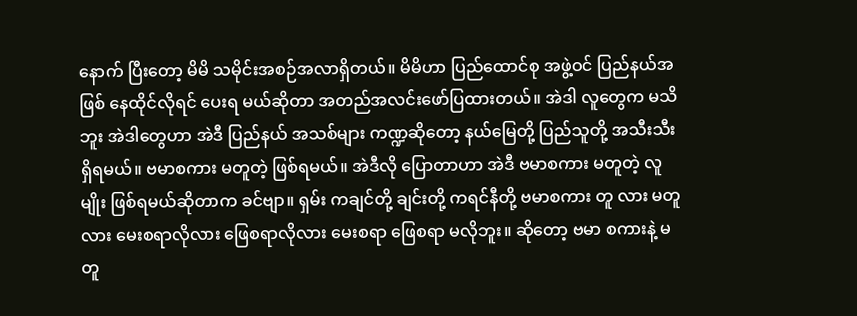နောက် ပြီးတော့ မိမိ သမိုင်းအစဉ်အလာရှိတယ်။ မိမိဟာ ပြည်ထောင်စု အဖွဲ့ဝင် ပြည်နယ်အဖြစ် နေထိုင်လိုရင် ပေးရ မယ်ဆိုတာ အတည်အလင်းဖော်ပြထားတယ်။ အဲဒါ လူတွေက မသိဘူး အဲဒါတွေဟာ အဲဒီ ပြည်နယ် အသစ်များ ကဏ္ဍဆိုတော့ နယ်မြေတို့ ပြည်သူတို့ အသီးသီးရှိရမယ်။ ဗမာစကား မတူတဲ့ ဖြစ်ရမယ်။ အဲဒီလို ပြောတာဟာ အဲဒီ ဗမာစကား မတူတဲ့ လူမျိုး ဖြစ်ရမယ်ဆိုတာက ခင်ဗျာ။ ရှမ်း ကချင်တို့ ချင်းတို့ ကရင်နီတို့ ဗမာစကား တူ လား မတူလား မေးစရာလိုလား ဖြေစရာလိုလား မေးစရာ ဖြေစရာ မလိုဘူး။ ဆိုတော့ ဗမာ စကားနဲ့ မတူ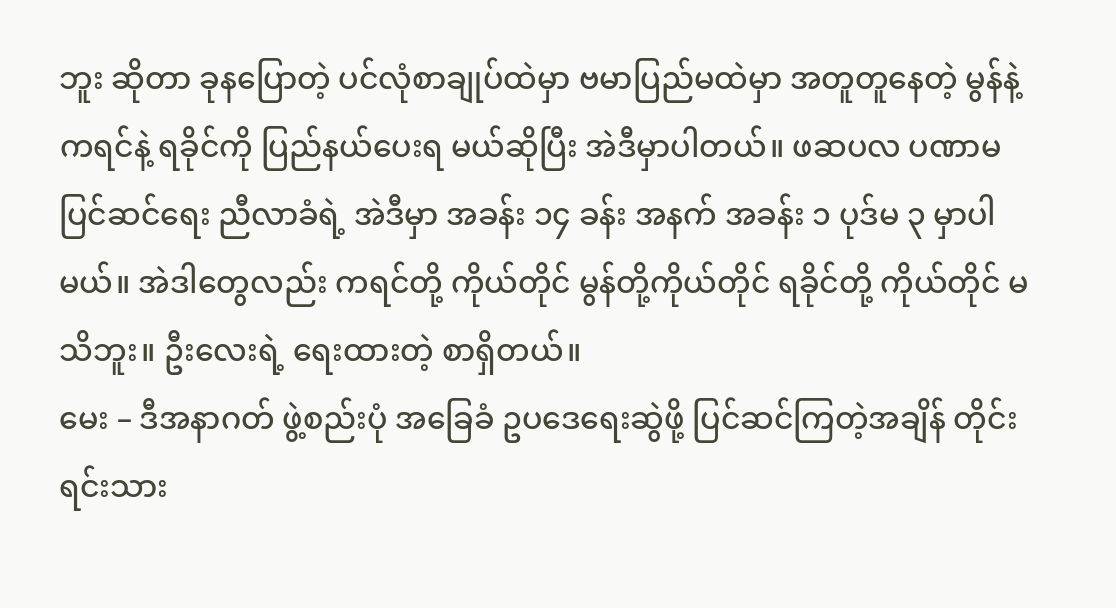ဘူး ဆိုတာ ခုနပြောတဲ့ ပင်လုံစာချုပ်ထဲမှာ ဗမာပြည်မထဲမှာ အတူတူနေတဲ့ မွန်နဲ့ ကရင်နဲ့ ရခိုင်ကို ပြည်နယ်ပေးရ မယ်ဆိုပြီး အဲဒီမှာပါတယ်။ ဖဆပလ ပဏာမ ပြင်ဆင်ရေး ညီလာခံရဲ့ အဲဒီမှာ အခန်း ၁၄ ခန်း အနက် အခန်း ၁ ပုဒ်မ ၃ မှာပါမယ်။ အဲဒါတွေလည်း ကရင်တို့ ကိုယ်တိုင် မွန်တို့ကိုယ်တိုင် ရခိုင်တို့ ကိုယ်တိုင် မသိဘူး။ ဦးလေးရဲ့ ရေးထားတဲ့ စာရှိတယ်။
မေး – ဒီအနာဂတ် ဖွဲ့စည်းပုံ အခြေခံ ဥပဒေရေးဆွဲဖို့ ပြင်ဆင်ကြတဲ့အချိန် တိုင်းရင်းသား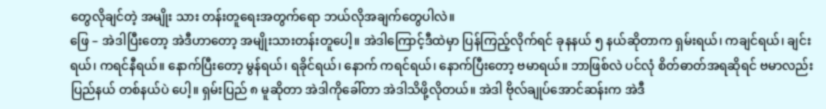တွေလိုချင်တဲ့ အမျိုး သား တန်းတူရေးအတွက်ရော ဘယ်လိုအချက်တွေပါလဲ။
ဖြေ – အဲဒါပြီးတော့ အဲဒီဟာတော့ အမျိုးသားတန်းတူပေါ့။ အဲဒါကြောင့်ဒီထဲမှာ ပြန်ကြည့်လိုက်ရင် ခုနနယ် ၅ နယ်ဆိုတာက ရှမ်းရယ်၊ ကချင်ရယ်၊ ချင်းရယ်၊ ကရင်နီရယ်။ နောက်ပြီးတော့ မွန်ရယ်၊ ရခိုင်ရယ်၊ နောက် ကရင်ရယ်၊ နောက်ပြီးတော့ ဗမာရယ်။ ဘာဖြစ်လဲ ပင်လုံ စိတ်ဓာတ်အရဆိုရင် ဗမာလည်း ပြည်နယ် တစ်နယ်ပဲ ပေါ့။ ရှမ်းပြည် ၈ မူဆိုတာ အဲဒါကိုခေါ်တာ အဲဒါသိဖို့လိုတယ်။ အဲဒါ ဗိုလ်ချုပ်အောင်ဆန်းက အဲဒီ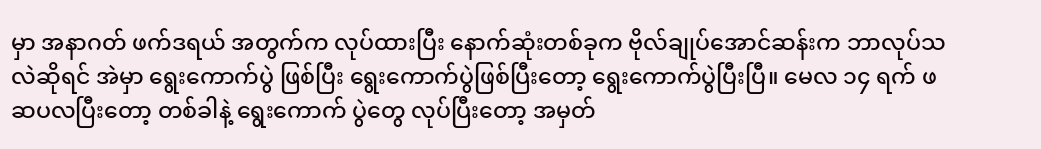မှာ အနာဂတ် ဖက်ဒရယ် အတွက်က လုပ်ထားပြီး နောက်ဆုံးတစ်ခုက ဗိုလ်ချုပ်အောင်ဆန်းက ဘာလုပ်သလဲဆိုရင် အဲမှာ ရွေးကောက်ပွဲ ဖြစ်ပြီး ရွေးကောက်ပွဲဖြစ်ပြီးတော့ ရွေးကောက်ပွဲပြီးပြီ။ မေလ ၁၄ ရက် ဖဆပလပြီးတော့ တစ်ခါနဲ့ ရွေးကောက် ပွဲတွေ လုပ်ပြီးတော့ အမှတ်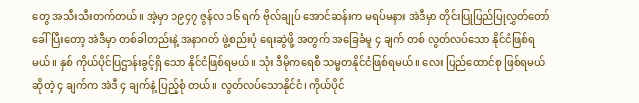တွေ အသီးသီးတက်တယ်။ အဲ့မှာ ၁၉၄၇ ဇွန်လ ၁၆ ရက် ဗိုလ်ချုပ် အောင်ဆန်းက မရပ်မနား အဲဒီမှာ တိုင်းပြုပြည်ပြုလွှတ်တော် ခေါ်ပြီးတော့ အဲဒီမှာ တစ်ခါတည်းနဲ့ အနာဂတ် ဖွဲ့စည်းပုံ ရေးဆွဲဖို့ အတွက် အခြေခံမူ ၄ ချက် တစ် လွတ်လပ်သော နိုင်ငံဖြစ်ရမယ်။ နှစ် ကိုယ်ပိုင်ပြဌာန်းခွင့်ရှိ သော နိုင်ငံဖြစ်ရမယ်။ သုံး ဒီမိုကရေစီ သမ္မတနိုင်ငံဖြစ်ရမယ်။ လေး ပြည်ထောင်စု ဖြစ်ရမယ်ဆိုတဲ့ ၄ ချက်က အဲဒီ ၄ ချက်နဲ့ ပြည့်စုံ တယ်။ လွတ်လပ်သောနိုင်ငံ၊ ကိုယ်ပိုင်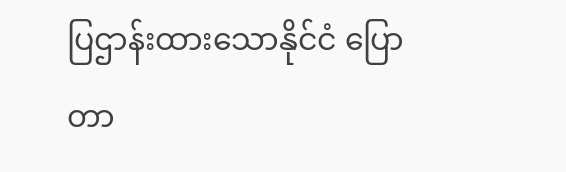ပြဌာန်းထားသောနိုင်ငံ ပြောတာ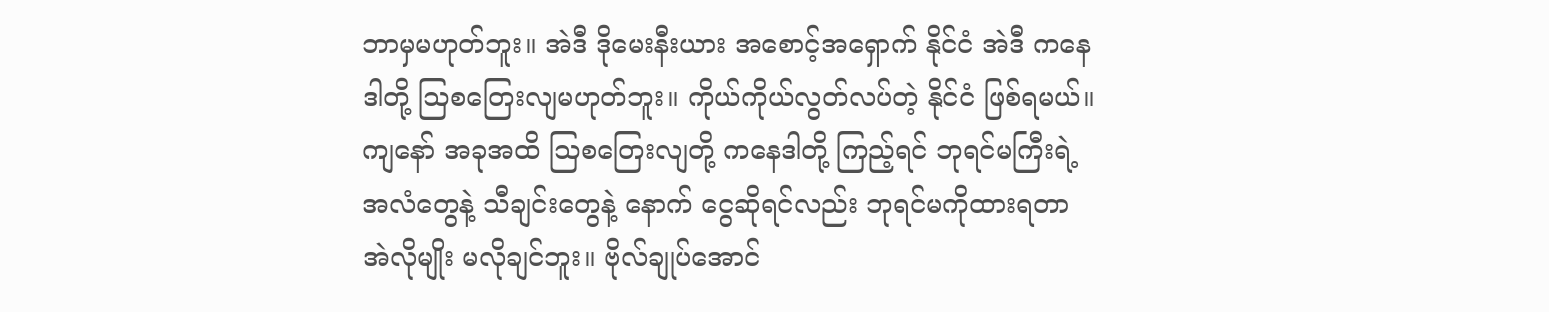ဘာမှမဟုတ်ဘူး။ အဲဒီ ဒိုမေးနီးယား အစောင့်အရှောက် နိုင်ငံ အဲဒီ ကနေဒါတို့ ဩစတြေးလျမဟုတ်ဘူး။ ကိုယ်ကိုယ်လွတ်လပ်တဲ့ နိုင်ငံ ဖြစ်ရမယ်။ ကျနော် အခုအထိ ဩစတြေးလျတို့ ကနေဒါတို့ ကြည့်ရင် ဘုရင်မကြီးရဲ့ အလံတွေနဲ့ သီချင်းတွေနဲ့ နောက် ငွေဆိုရင်လည်း ဘုရင်မကိုထားရတာ အဲလိုမျိုး မလိုချင်ဘူး။ ဗိုလ်ချုပ်အောင်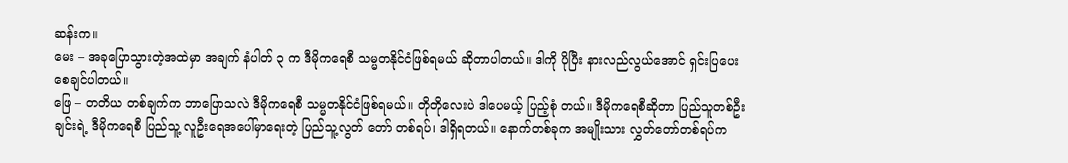ဆန်းက။
မေး – အခုပြောသွားတဲ့အထဲမှာ အချက် နံပါတ် ၃ က ဒီမိုကရေစီ သမ္မတနိုင်ငံဖြစ်ရမယ် ဆိုတာပါတယ်။ ဒါကို ပိုပြီး နားလည်လွယ်အောင် ရှင်းပြပေးစေချင်ပါတယ်။
ဖြေ – တတိယ တစ်ချက်က ဘာပြောသလဲ ဒီမိုကရေစီ သမ္မတနိုင်ငံဖြစ်ရမယ်။ တိုတိုလေးပဲ ဒါပေမယ့် ပြည့်စုံ တယ်။ ဒီမိုကရေစီဆိုတာ ပြည်သူတစ်ဦးချင်းရဲ့ ဒီမိုကရေစီ ပြည်သူ့ လူဦးရေအပေါ်မှာရေးတဲ့ ပြည်သူ့လွတ် တော် တစ်ရပ်၊ ဒါရှိရတယ်။ နောက်တစ်ခုက အမျိုးသား လွှတ်တော်တစ်ရပ်က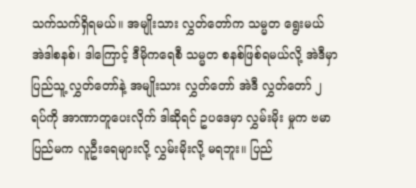သက်သက်ရှိရမယ်။ အမျိုးသား လွှတ်တော်က သမ္မတ ရွေးမယ် အဲဒါစနစ်၊ ဒါကြောင့် ဒီမိုကရေစီ သမ္မတ စနစ်ဖြစ်ရမယ်လို့ အဲဒီမှာ ပြည်သူ့ လွှတ်တော်နဲ့ အမျိုးသား လွှတ်တော် အဲဒီ လွှတ်တော် ၂ ရပ်ကို အာဏာတူပေးလိုက် ဒါဆိုရင် ဥပဒေမှာ လွှမ်းမိုး မှုက ဗမာပြည်မက လူဦးရေများလို့ လွှမ်းမိုးလို့ မရဘူး။ ပြည်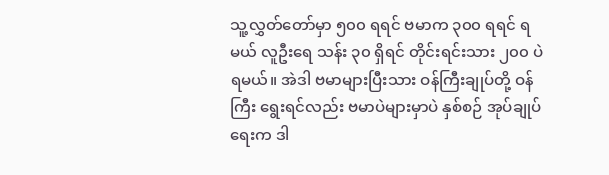သူ့လွှတ်တော်မှာ ၅၀၀ ရရင် ဗမာက ၃၀၀ ရရင် ရမယ် လူဦးရေ သန်း ၃၀ ရှိရင် တိုင်းရင်းသား ၂၀၀ ပဲ ရမယ်။ အဲဒါ ဗမာများပြီးသား ဝန်ကြီးချုပ်တို့ ဝန်ကြီး ရွေးရင်လည်း ဗမာပဲများမှာပဲ နှစ်စဉ် အုပ်ချုပ်ရေးက ဒါ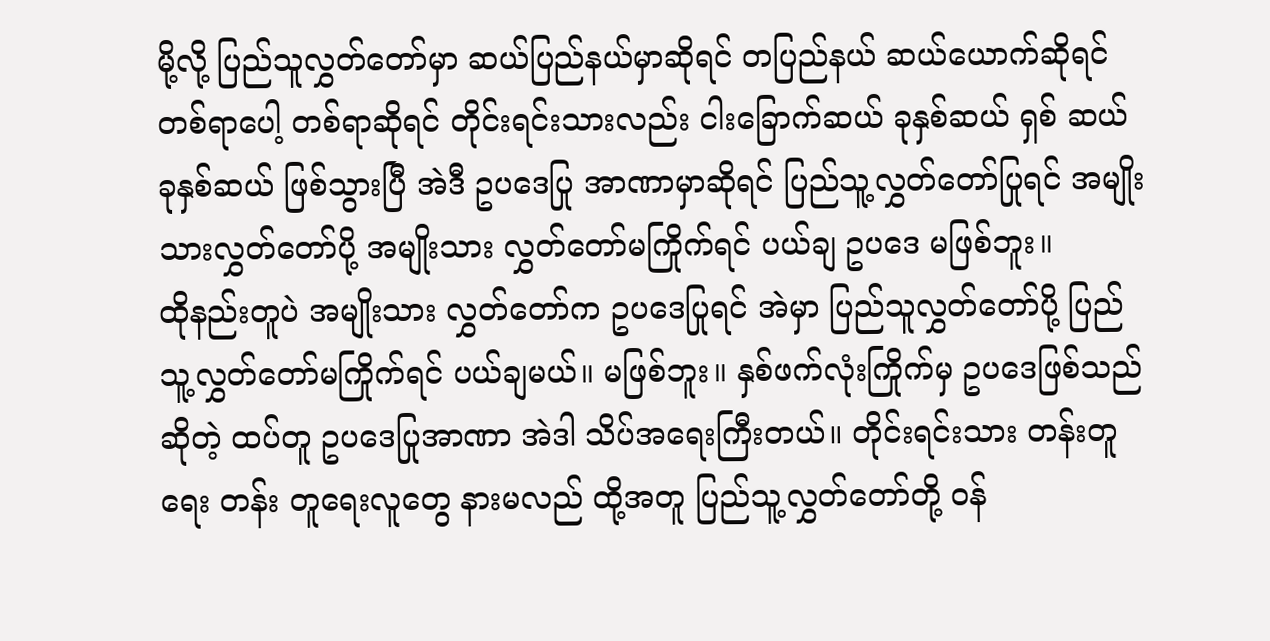မို့လို့ ပြည်သူလွှတ်တော်မှာ ဆယ်ပြည်နယ်မှာဆိုရင် တပြည်နယ် ဆယ်ယောက်ဆိုရင် တစ်ရာပေါ့ တစ်ရာဆိုရင် တိုင်းရင်းသားလည်း ငါးခြောက်ဆယ် ခုနှစ်ဆယ် ရှစ် ဆယ် ခုနှစ်ဆယ် ဖြစ်သွားပြီ အဲဒီ ဥပဒေပြု အာဏာမှာဆိုရင် ပြည်သူ့လွှတ်တော်ပြုရင် အမျိုးသားလွှတ်တော်ပို့ အမျိုးသား လွှတ်တော်မကြိုက်ရင် ပယ်ချ ဥပဒေ မဖြစ်ဘူး။
ထိုနည်းတူပဲ အမျိုးသား လွှတ်တော်က ဥပဒေပြုရင် အဲမှာ ပြည်သူလွှတ်တော်ပို့ ပြည်သူ့လွှတ်တော်မကြိုက်ရင် ပယ်ချမယ်။ မဖြစ်ဘူး။ နှစ်ဖက်လုံးကြိုက်မှ ဥပဒေဖြစ်သည်ဆိုတဲ့ ထပ်တူ ဥပဒေပြုအာဏာ အဲဒါ သိပ်အရေးကြီးတယ်။ တိုင်းရင်းသား တန်းတူရေး တန်း တူရေးလူတွေ နားမလည် ထို့အတူ ပြည်သူ့လွှတ်တော်တို့ ဝန်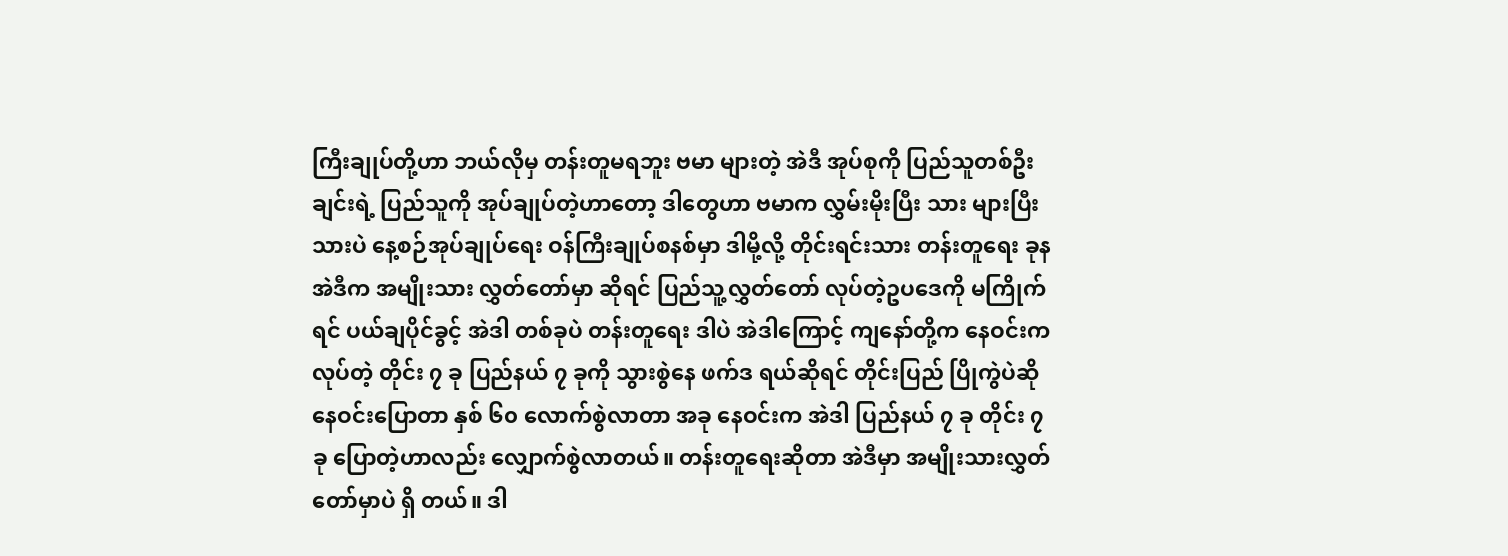ကြီးချုပ်တို့ဟာ ဘယ်လိုမှ တန်းတူမရဘူး ဗမာ များတဲ့ အဲဒီ အုပ်စုကို ပြည်သူတစ်ဦးချင်းရဲ့ ပြည်သူကို အုပ်ချုပ်တဲ့ဟာတော့ ဒါတွေဟာ ဗမာက လွှမ်းမိုးပြီး သား များပြီးသားပဲ နေ့စဉ်အုပ်ချုပ်ရေး ဝန်ကြီးချုပ်စနစ်မှာ ဒါမို့လို့ တိုင်းရင်းသား တန်းတူရေး ခုန အဲဒီက အမျိုးသား လွှတ်တော်မှာ ဆိုရင် ပြည်သူ့လွှတ်တော် လုပ်တဲ့ဥပဒေကို မကြိုက်ရင် ပယ်ချပိုင်ခွင့် အဲဒါ တစ်ခုပဲ တန်းတူရေး ဒါပဲ အဲဒါကြောင့် ကျနော်တို့က နေဝင်းက လုပ်တဲ့ တိုင်း ၇ ခု ပြည်နယ် ၇ ခုကို သွားစွဲနေ ဖက်ဒ ရယ်ဆိုရင် တိုင်းပြည် ပြိုကွဲပဲဆို နေဝင်းပြောတာ နှစ် ၆၀ လောက်စွဲလာတာ အခု နေဝင်းက အဲဒါ ပြည်နယ် ၇ ခု တိုင်း ၇ ခု ပြောတဲ့ဟာလည်း လျှောက်စွဲလာတယ်။ တန်းတူရေးဆိုတာ အဲဒီမှာ အမျိုးသားလွှတ်တော်မှာပဲ ရှိ တယ်။ ဒါ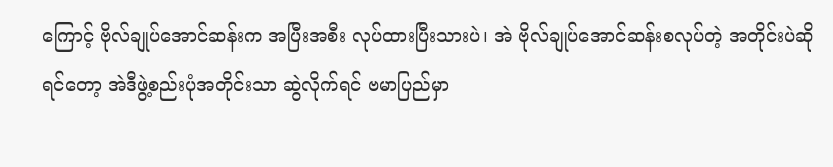ကြောင့် ဗိုလ်ချုပ်အောင်ဆန်းက အပြီးအစီး လုပ်ထားပြီးသားပဲ၊ အဲ ဗိုလ်ချုပ်အောင်ဆန်းစလုပ်တဲ့ အတိုင်းပဲဆိုရင်တော့ အဲဒီဖွဲ့စည်းပုံအတိုင်းသာ ဆွဲလိုက်ရင် ဗမာပြည်မှာ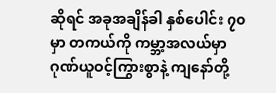ဆိုရင် အခုအချိန်ခါ နှစ်ပေါင်း ၇၀ မှာ တကယ်ကို ကမ္ဘာ့အလယ်မှာ ဂုဏ်ယူဝင့်ကြွားစွာနဲ့ ကျနော်တို့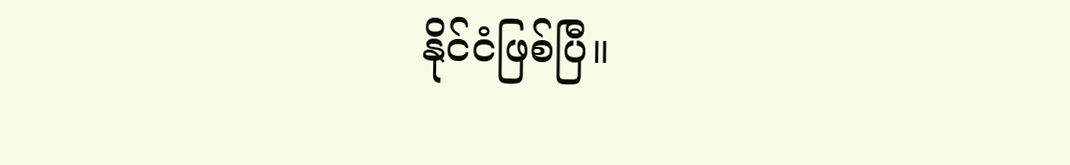နိုင်ငံဖြစ်ပြီ။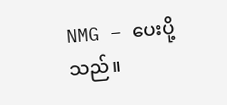NMG – ပေးပို့သည်။